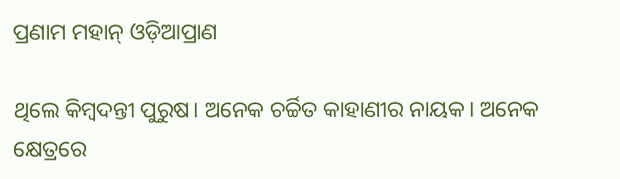ପ୍ରଣାମ ମହାନ୍ ଓଡ଼ିଆପ୍ରାଣ

ଥିଲେ କିମ୍ବଦନ୍ତୀ ପୁରୁଷ। ଅନେକ ଚର୍ଚ୍ଚିତ କାହାଣୀର ନାୟକ। ଅନେକ କ୍ଷେତ୍ରରେ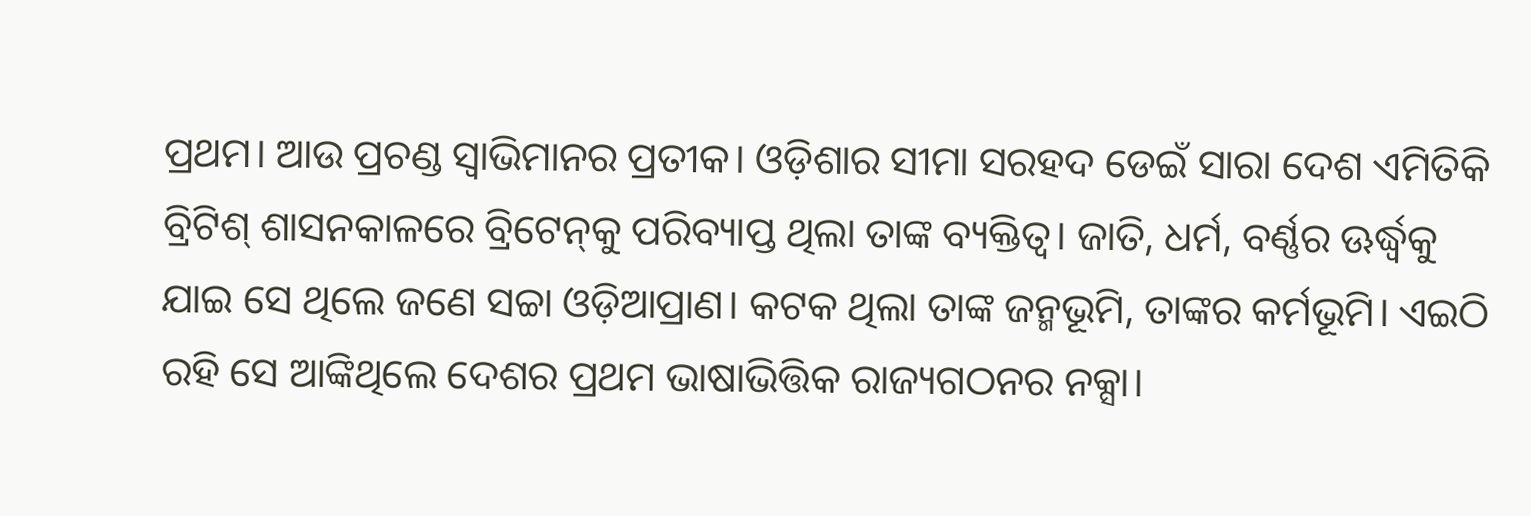ପ୍ରଥମ। ଆଉ ପ୍ରଚଣ୍ଡ ସ୍ବାଭିମାନର ପ୍ରତୀକ। ଓଡ଼ିଶାର ସୀମା ସରହଦ ଡେଇଁ ସାରା ଦେଶ ଏମିତିକି ବ୍ରିଟିଶ୍‌ ଶାସନକାଳ‌ରେ ବ୍ରିଟେନ୍‌କୁ ପରିବ୍ୟାପ୍ତ ଥିଲା ତାଙ୍କ ବ୍ୟକ୍ତିତ୍ବ। ଜାତି, ଧର୍ମ, ବର୍ଣ୍ଣର ଊର୍ଦ୍ଧ୍ବକୁ ଯାଇ ସେ ଥିଲେ ଜଣେ ସଚ୍ଚା ଓଡ଼ିଆପ୍ରାଣ। କଟକ ଥିଲା ତାଙ୍କ ଜନ୍ମଭୂମି, ତାଙ୍କର କର୍ମଭୂମି। ଏଇଠି ରହି ସେ ଆଙ୍କିଥିଲେ ଦେଶର ପ୍ରଥମ ଭାଷାଭିତ୍ତିକ ରାଜ୍ୟଗଠନର ନକ୍ସା।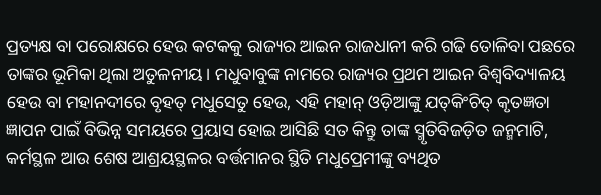ପ୍ରତ୍ୟକ୍ଷ ବା ପରୋକ୍ଷରେ ହେଉ କଟକକୁ ରାଜ୍ୟର ଆଇନ ରାଜଧାନୀ କରି ଗଢି ତୋଳିବା ପଛରେ ତାଙ୍କର ଭୂମିକା ଥିଲା ଅତୁଳନୀୟ। ମଧୁବାବୁଙ୍କ ନାମରେ ରାଜ୍ୟର ପ୍ରଥମ ଆଇନ ବିଶ୍ବବିଦ୍ୟାଳୟ ହେଉ ବା ମହାନଦୀରେ ବୃହତ୍ ମଧୁସେତୁ ହେଉ, ଏହି ମହାନ୍ ଓଡ଼ିଆଙ୍କୁ ଯତ୍‌କିଂଚିତ୍ କୃତଜ୍ଞତା ଜ୍ଞାପନ ପାଇଁ ବିଭିନ୍ନ ସମୟରେ ପ୍ରୟାସ ହୋଇ ଆସିଛି ସତ କିନ୍ତୁ ତାଙ୍କ ସ୍ମୃତିବିଜଡ଼ିତ ଜନ୍ମମାଟି, କର୍ମସ୍ଥଳ ଆଉ ଶେଷ ଆଶ୍ରୟସ୍ଥଳର ବର୍ତ୍ତମାନର ସ୍ଥିତି ମଧୁପ୍ରେମୀଙ୍କୁ ବ୍ୟଥିତ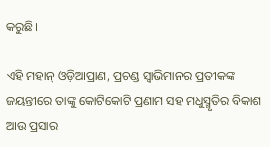କରୁଛି।

ଏହି ମହାନ୍ ଓଡ଼ିଆପ୍ରାଣ, ପ୍ରଚଣ୍ଡ ସ୍ବାଭିମାନର ପ୍ରତୀକଙ୍କ ଜୟନ୍ତୀରେ ତାଙ୍କୁ କୋଟିକୋଟି ପ୍ରଣାମ ସହ ମଧୁସ୍ମୃତିର ବିକାଶ ଆଉ ପ୍ରସାର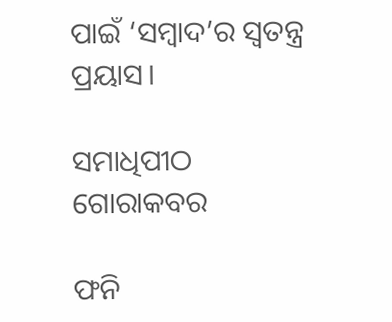ପାଇଁ ‘ସମ୍ବାଦ’ର ସ୍ବତନ୍ତ୍ର ପ୍ରୟାସ।

ସମାଧିପୀଠ ଗୋରାକବର

ଫନି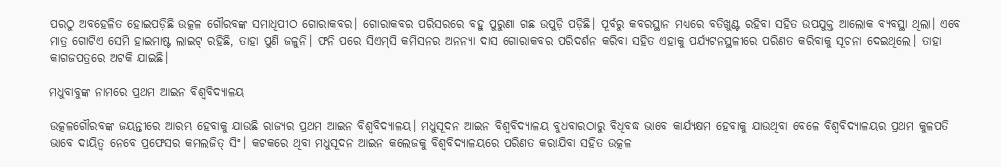ପରଠୁ ଅବହେଳିତ ହୋଇପଡ଼ିଛି ଉତ୍କଳ ଗୌରବଙ୍କ ସମାଧିପୀଠ ଗୋରାକବର। ଗୋରାକବର ପରିସରରେ ବହୁ ପୁରୁଣା ଗଛ ଉପୁଡ଼ି ପଡ଼ିଛି। ପୂର୍ବରୁ କବରସ୍ଥାନ ମଧ୍ୟରେ ବତିଖୁଣ୍ଟ ରହିବା ସହିତ ଉପଯୁକ୍ତ ଆଲୋକ ବ୍ୟବସ୍ଥା ଥିଲା। ଏବେ ମାତ୍ର ଗୋଟିଏ ସେମି ହାଇମାଷ୍ଟ ଲାଇଟ୍ ରହିଛି, ତାହା ପୁଣି ଜଳୁନି। ଫନି ପରେ ସିଏମ୍‌ସି କମିସନର ଅନନ୍ୟା ଦାସ ଗୋରାକବର ପରିଦର୍ଶନ କରିବା ସହିତ ଏହାକୁ ପର୍ଯ୍ୟଟନସ୍ଥଳୀରେ ପରିଣତ କରିବାକୁ ସୂଚନା ଦେଇଥିଲେ। ତାହା କାଗଜପତ୍ରରେ ଅଟକି ଯାଇଛି।

ମଧୁବାବୁଙ୍କ ନାମରେ ପ୍ରଥମ ଆଇନ ବିଶ୍ବବିଦ୍ୟାଳୟ

ଉତ୍କଳଗୌରବଙ୍କ ଜୟନ୍ତୀରେ ଆରମ୍ଭ ହେବାକୁ ଯାଉଛି ରାଜ୍ୟର ପ୍ରଥମ ଆଇନ ବିଶ୍ବବିଦ୍ୟାଳୟ। ମଧୁସୂଦନ ଆଇନ ବିଶ୍ବବିଦ୍ୟାଳୟ ବୁଧବାରଠାରୁ ବିଧିବଦ୍ଧ ଭାବେ କାର୍ଯ୍ୟକ୍ଷମ ହେବାକୁ ଯାଉଥିବା ବେଳେ ବିଶ୍ବବିଦ୍ୟାଳୟର ପ୍ରଥମ କୁଳପତି ଭାବେ ଦାୟିତ୍ବ ନେବେ ପ୍ରଫେସର କମଲଜିତ୍‌ ସିଂ। କଟକରେ ଥିବା ମଧୁସୂଦନ ଆଇନ କଲେଜକୁ ବିଶ୍ବବିଦ୍ୟାଳୟରେ ପରିଣତ କରାଯିବା ସହିତ ଉତ୍କଳ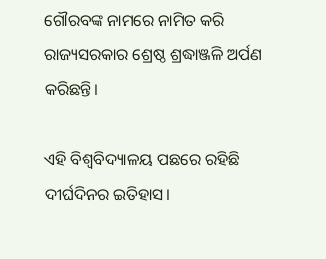ଗୌରବଙ୍କ ନାମରେ ନାମିତ କରି ରାଜ୍ୟସରକାର ଶ୍ରେଷ୍ଠ ଶ୍ରଦ୍ଧାଞ୍ଜଳି ଅର୍ପଣ କରିଛନ୍ତି।

ଏହି ବିଶ୍ବବିଦ୍ୟାଳୟ ପଛରେ ରହିଛି ଦୀର୍ଘଦିନର ଇତିହାସ।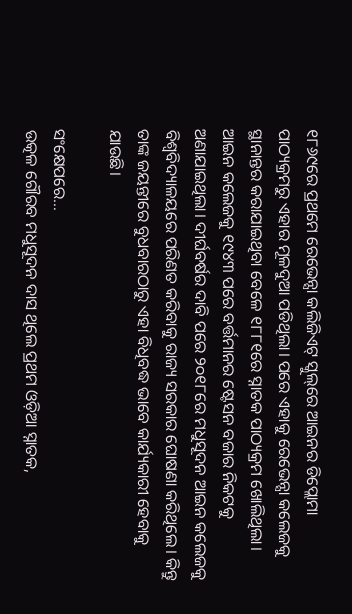୧୮୬୯ରେ ପ୍ରଥମେ ରେଭେନ୍ସା କଲିଜିଏଟ୍‌ ସ୍କୁଲ୍‌ରେ ଆଇନର ଡିପ୍ଲୋମା ପାଠ୍ୟକ୍ରମରୁ ଏହାର ମୂଳଦୁଆ ପଡିଥିଲା। ପରେ ଏହାକୁ ରେଭେନ୍ସା କଲେଜକୁ ସ୍ଥାନାନ୍ତର କରାଯାଇଥିବା ବେଳେ ୧୮୮୧ରେ ସ୍ନାତକ ପାଠ୍ୟକ୍ରମ ଖୋଲିଥିଲା। ଆଇନ କଲେଜକୁ ୧୯୪୩ ପରେ ବର୍ତ୍ତମାନର ଷ୍ଟେସନ ବଜାର ନିକଟକୁ ଅଣାଯାଇଥିଲା। ଦୀର୍ଘବର୍ଷର ଦାବି ପରେ ୨୦୧୮ରେ ମଧୁସୂଦନ ଆଇନ କଲେଜକୁ ବିଶ୍ବବିଦ୍ୟାଳୟରେ ପରିଣତ କରିବାକୁ ରାଜ୍ୟ ସରକାର ଘୋଷଣା କରିଥିଲେ। କିନ୍ତୁ ତାଙ୍କ ଜୟନ୍ତୀରେ ବୁଧବାରଠାରୁ ଏହା ବିଧିବଦ୍ଧ ଭାବେ କାର୍ଯ୍ୟକାରୀ ହେବାକୁ ଯାଉଛି।

ସଂକ୍ଷେପରେ…
ଉତ୍କଳ ଗୌରବ ମଧୁସୂଦନ ଦାସ ଥିଲେ ପ୍ରଥମ ଓଡ଼ିଆ ସ୍ନାତକ,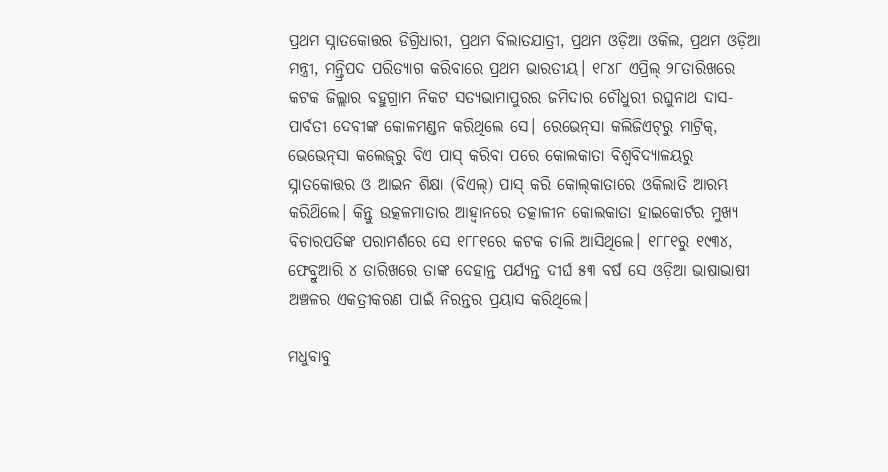ପ୍ରଥମ ସ୍ନାତକୋତ୍ତର ଡିଗ୍ରିଧାରୀ, ପ୍ରଥମ ବିଲାତଯାତ୍ରୀ, ପ୍ରଥମ ଓଡ଼ିଆ ଓକିଲ, ପ୍ରଥମ ଓଡ଼ିଆ ମନ୍ତ୍ରୀ, ମନ୍ତ୍ରିପଦ ପରିତ୍ୟାଗ କରିବାରେ ପ୍ରଥମ ଭାରତୀୟ। ୧୮୪୮ ଏପ୍ରିଲ୍ ୨୮ତାରିଖରେ କଟକ ଜିଲ୍ଲାର ବହୁଗ୍ରାମ ନିକଟ ସତ୍ୟଭାମାପୁରର ଜମିଦାର ଚୌଧୁରୀ ରଘୁନାଥ ଦାସ-ପାର୍ବତୀ ଦେବୀଙ୍କ କୋଳମଣ୍ଡନ କରିଥିଲେ ସେ। ରେଭେନ୍‌ସା କଲିଜିଏଟ୍‌ରୁ ମାଟ୍ରିକ୍, ଭେଭେନ୍‌ସା କଲେଜ୍‌ରୁ ବିଏ ପାସ୍ କରିବା ପରେ କୋଲକାତା ବିଶ୍ବବିଦ୍ୟାଳୟରୁ ସ୍ନାତକୋତ୍ତର ଓ ଆଇନ ଶିକ୍ଷା (ବିଏଲ୍) ପାସ୍‌ କରି ‌କୋଲ୍‌କାତାରେ ଓକିଲାତି ଆରମ୍ଭ କରିଥ‌ିଲେ। କିନ୍ତୁ ଉତ୍କଳମାତାର ଆହ୍ବାନରେ ତତ୍କାଳୀନ କୋଲକାତା ହାଇକୋର୍ଟର ମୁଖ୍ୟ ବିଚାରପତିଙ୍କ ପରାମର୍ଶରେ ସେ ୧୮୮୧ରେ କଟକ ଚାଲି ଆସିଥିଲେ। ୧୮୮୧ରୁ ୧୯୩୪, ଫେବ୍ରୁଆରି ୪ ତାରିଖରେ ତାଙ୍କ ଦେହାନ୍ତ ପର୍ଯ୍ୟନ୍ତ ଦୀର୍ଘ ୫୩ ବର୍ଷ ସେ ଓଡ଼ିଆ ଭାଷାଭାଷୀ ଅଞ୍ଚଳର ଏକତ୍ରୀକରଣ ପାଇଁ ନିରନ୍ତର ପ୍ରୟାସ କରିଥିଲେ।

ମଧୁବାବୁ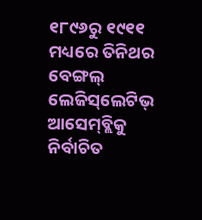୧୮୯୬ରୁ ୧୯୧୧ ମଧ୍ୟରେ ତିନିଥର ବେଙ୍ଗଲ୍‌ ଲେଜିସ୍‌ଲେଟିଭ୍ ଆସେ‌ମ୍‌ବ୍ଲିକୁ ନିର୍ବାଚିତ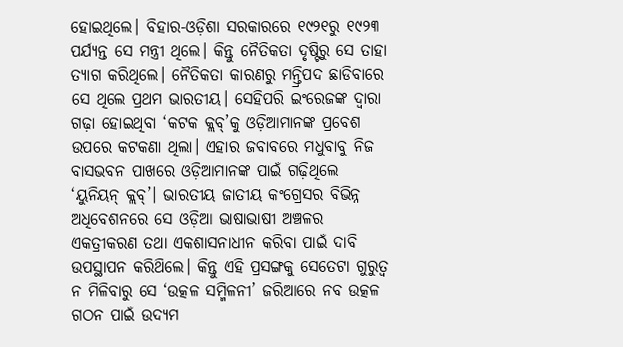ହୋଇଥିଲେ। ବିହାର-ଓଡ଼ିଶା ସରକାରରେ ୧୯୨୧ରୁ ୧୯୨୩ ପର୍ଯ୍ୟନ୍ତ ସେ ମନ୍ତ୍ରୀ ଥିଲେ। କିନ୍ତୁ ନୈତିକତା ଦୃଷ୍ଟିରୁ ‌ସେ ତାହା ତ୍ୟାଗ କରିଥିଲେ। ନୈତିକତା କାରଣରୁ ମନ୍ତ୍ରିପଦ ଛାଡିବାରେ ସେ ‌ଥିଲେ ପ୍ରଥମ ଭାରତୀୟ। ସେହିପରି ଇଂରେଜଙ୍କ ଦ୍ବାରା ଗଢ଼ା ହୋଇଥିବା ‘କଟକ କ୍ଲବ୍’କୁ ଓଡ଼ିଆମାନଙ୍କ ପ୍ରବେଶ ଉପରେ କଟକଣା ଥିଲା। ଏହାର ଜବାବରେ ମଧୁବାବୁ ନିଜ ବାସଭବନ ପାଖରେ ଓଡ଼ିଆମାନଙ୍କ ପାଇଁ ଗଢ଼ିଥିଲେ ‘ୟୁନିୟନ୍ କ୍ଲବ୍’। ଭାରତୀୟ ଜାତୀୟ କଂଗ୍ରେସର ବିଭିନ୍ନ ଅଧିବେଶନରେ ସେ ଓଡ଼ିଆ ଭାଷାଭାଷୀ ଅଞ୍ଚଳର ଏକତ୍ରୀକରଣ ତଥା ଏକଶାସନାଧୀନ କରିବା ପାଇଁ ଦାବି ଉପସ୍ଥାପନ କରିଥ‌ିଲେ। କିନ୍ତୁ ଏହି ପ୍ରସଙ୍ଗକୁ ସେତେଟା ଗୁରୁତ୍ବ ନ ମିଳିବାରୁ ସେ ‘ଉତ୍କଳ ସମ୍ମିଳନୀ’ ଜରିଆରେ ନବ ଉତ୍କଳ ଗଠନ ପାଇଁ ଉଦ୍ୟମ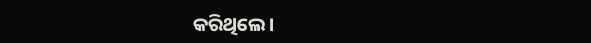କରିଥିଲେ।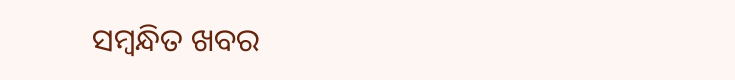ସମ୍ବନ୍ଧିତ ଖବର